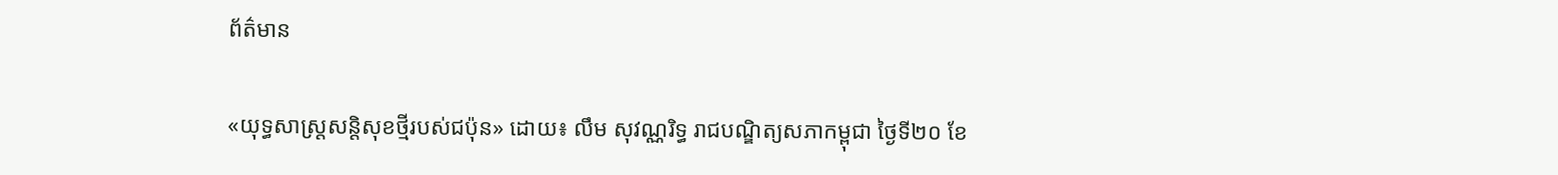ព័ត៌មាន

«យុទ្ធសាស្ត្រសន្តិសុខថ្មីរបស់ជប៉ុន» ដោយ៖ លឹម សុវណ្ណរិទ្ធ រាជបណ្ឌិត្យសភាកម្ពុជា ថ្ងៃទី២០ ខែ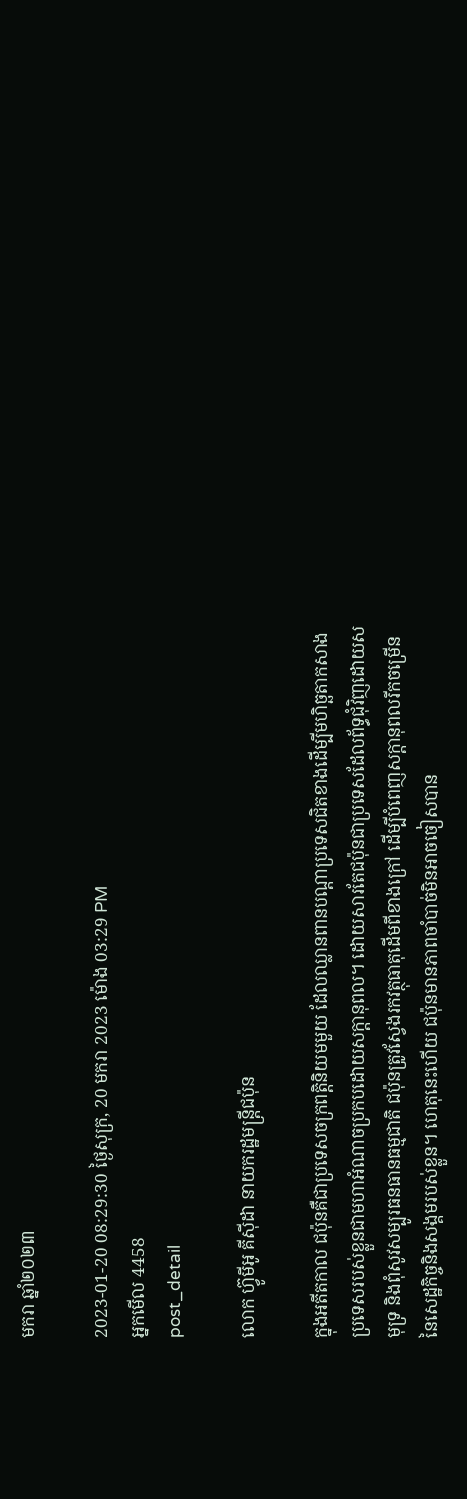មករា ឆ្នាំ២០២៣

2023-01-20 08:29:30 ថ្ងៃសុក្រ, 20 មករា 2023 ម៉ោង 03:29 PM
អ្នកមើល 4458
post_detail

លោក ហ៊្វូមីអូ គីស៊ីដា នាយករដ្ឋមន្ត្រីជប៉ុន

ក្នុងអតីតកាល ជប៉ុនគឺជាប្រទេសចក្រពត្តិនិយមមួយ ដែលឈ្លានពានបណ្ដាប្រទេសជិតខាងដើម្បីមហិច្ឆតាកសាងប្រទេសរបស់ខ្លួនជាមហាអំណាចប្រកបដោយសក្ដានុពល។ ដោយសារតែជប៉ុនជាប្រទេសដែលព័ទ្ធជុំវិញដោយសមុទ្រ និងពុំសូវសម្បូរធនធានធម្មជាតិ ជប៉ុនត្រូវស្វែងរកវត្ថុធាតុដើមពីខាងក្រៅ ដើម្បីបំពេញសក្ដានុពលរីកចម្រើននៃសេដ្ឋកិច្ចនិងសង្គមរបស់ខ្លួន។ ហេតុនេះហើយ ជប៉ុនមានភាពចាំបាច់មិនអាចចៀសបាន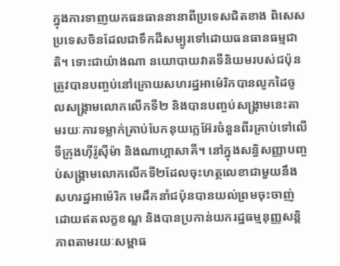ក្នុងការទាញយកធនធាននានាពីប្រទេសជិតខាង ពិសេសប្រទេសចិនដែលជាទឹកដីសម្បូរទៅដោយធនធានធម្មជាតិ។ ទោះជាយ៉ាងណា នយោបាយវាតទីនិយមរបស់ជប៉ុន ត្រូវបានបញ្ចប់នៅក្រោយសហរដ្ឋអាម៉េរិកបានលូកដៃចូលសង្គ្រាមលោកលើកទី២ និងបានបញ្ចប់សង្គ្រាមនេះតាមរយៈការទម្លាក់គ្រាប់បែកនុយក្លេអ៊ែរចំនួនពីរគ្រាប់ទៅលើទីក្រុងហ៊ីរ៉ូស៊ីម៉ា និងណាហ្គាសាគី។ នៅក្នុងសន្ធិសញ្ញាបញ្ចប់សង្គ្រាមលោកលើកទី២ដែលចុះហត្ថលេខាជាមួយនឹងសហរដ្ឋអាម៉េរិក មេដឹកនាំជប៉ុនបានយល់ព្រមចុះចាញ់ដោយឥតលក្ខខណ្ឌ និងបានប្រកាន់យករដ្ឋធម្មនុញ្ញសន្តិភាពតាមរយៈសម្ពាធ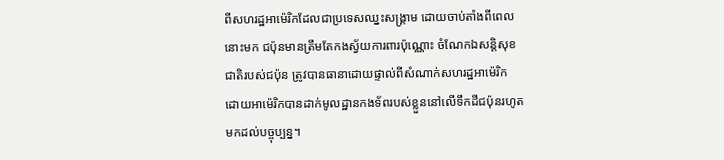ពីសហរដ្ឋអាម៉េរិកដែលជាប្រទេសឈ្នះសង្គ្រាម ដោយចាប់តាំងពីពេលនោះមក ជប៉ុនមានត្រឹមតែកងស្វ័យការពារប៉ុណ្ណោះ ចំណែកឯសន្តិសុខជាតិរបស់ជប៉ុន ត្រូវបានធានាដោយផ្ទាល់ពីសំណាក់សហរដ្ឋអាម៉េរិក ដោយអាម៉េរិកបានដាក់មូលដ្ឋានកងទ័ពរបស់ខ្លួននៅលើទឹកដីជប៉ុនរហូតមកដល់បច្ចុប្បន្ន។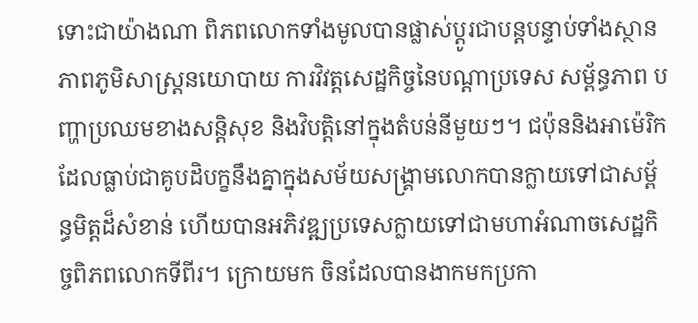ទោះជាយ៉ាងណា ពិភពលោកទាំងមូលបានផ្លាស់ប្ដូរជាបន្តបន្ទាប់ទាំងស្ថានភាពភូមិសាស្ត្រនយោបាយ ការវិវត្តសេដ្ឋកិច្ចនៃបណ្ដាប្រទេស សម្ព័ន្ធភាព បញ្ហាប្រឈមខាងសន្តិសុខ និងវិបត្តិនៅក្នុងតំបន់នីមួយៗ។ ជប៉ុននិងអាម៉េរិកដែលធ្លាប់ជាគូបដិបក្ខនឹងគ្នាក្នុងសម័យសង្គ្រាមលោកបានក្លាយទៅជាសម្ព័ន្ធមិត្តដ៏សំខាន់ ហើយបានអភិវឌ្ឍប្រទេសក្លាយទៅជាមហាអំណាចសេដ្ឋកិច្ចពិភពលោកទីពីរ។ ក្រោយមក ចិនដែលបានងាកមកប្រកា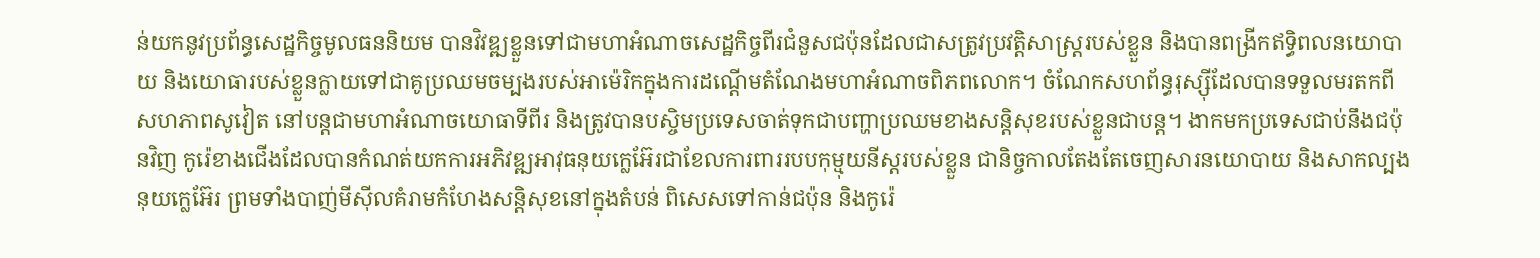ន់យកនូវប្រព័ន្ធសេដ្ឋកិច្ចមូលធននិយម បានវិវឌ្ឍខ្លួនទៅជាមហាអំណាចសេដ្ឋកិច្ចពីរជំនួសជប៉ុនដែលជាសត្រូវប្រវត្តិសាស្ត្ររបស់ខ្លួន និងបានពង្រីកឥទ្ធិពលនយោបាយ និងយោធារបស់ខ្លួនក្លាយទៅជាគូប្រឈមចម្បងរបស់អាម៉េរិកក្នុងការដណ្ដើមតំណែងមហាអំណាចពិភពលោក។ ចំណែកសហព័ន្ធរុស្ស៊ីដែលបានទទួលមរតកពីសហភាពសូវៀត នៅបន្តជាមហាអំណាចយោធាទីពីរ និងត្រូវបានបស្ចិមប្រទេសចាត់ទុកជាបញ្ហាប្រឈមខាងសន្តិសុខរបស់ខ្លួនជាបន្ត។ ងាកមកប្រទេសជាប់នឹងជប៉ុនវិញ កូរ៉េខាងជើងដែលបានកំណត់យកការអភិវឌ្ឍអាវុធនុយក្លេអ៊ែរជាខែលការពាររបបកុម្មុយនីស្តរបស់ខ្លួន ជានិច្ចកាលតែងតែចេញសារនយោបាយ និងសាកល្បងនុយក្លេអ៊ែរ ព្រមទាំងបាញ់មីស៊ីលគំរាមកំហែងសន្តិសុខនៅក្នុងតំបន់ ពិសេសទៅកាន់ជប៉ុន និងកូរ៉េ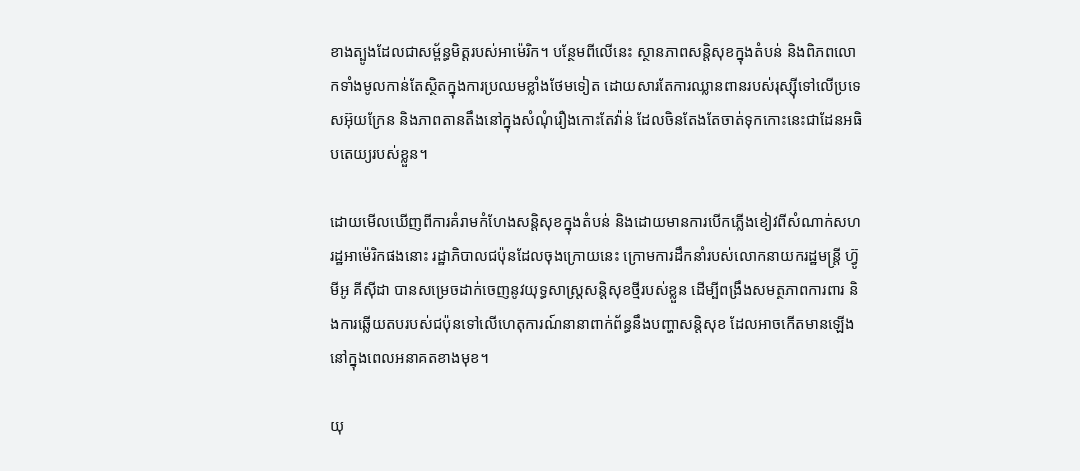ខាងត្បូងដែលជាសម្ព័ន្ធមិត្តរបស់អាម៉េរិក។ បន្ថែមពីលើនេះ ស្ថានភាពសន្តិសុខក្នុងតំបន់ និងពិភពលោកទាំងមូលកាន់តែស្ថិតក្នុងការប្រឈមខ្លាំងថែមទៀត ដោយសារតែការឈ្លានពានរបស់រុស្ស៊ីទៅលើប្រទេសអ៊ុយក្រែន និងភាពតានតឹងនៅក្នុងសំណុំរឿងកោះតែវ៉ាន់ ដែលចិនតែងតែចាត់ទុកកោះនេះជាដែនអធិបតេយ្យរបស់ខ្លួន។

ដោយមើលឃើញពីការគំរាមកំហែងសន្តិសុខក្នុងតំបន់ និងដោយមានការបើកភ្លើងខៀវពីសំណាក់សហរដ្ឋអាម៉េរិកផងនោះ រដ្ឋាភិបាលជប៉ុនដែលចុងក្រោយនេះ ក្រោមការដឹកនាំរបស់លោកនាយករដ្ឋមន្ត្រី ហ្វ៊ូមីអូ គីស៊ីដា បានសម្រេចដាក់ចេញនូវយុទ្ធសាស្ត្រសន្តិសុខថ្មីរបស់ខ្លួន ដើម្បីពង្រឹងសមត្ថភាពការពារ និងការឆ្លើយតបរបស់ជប៉ុនទៅលើហេតុការណ៍នានាពាក់ព័ន្ធនឹងបញ្ហាសន្តិសុខ ដែលអាចកើតមានឡើងនៅក្នុងពេលអនាគតខាងមុខ។

យុ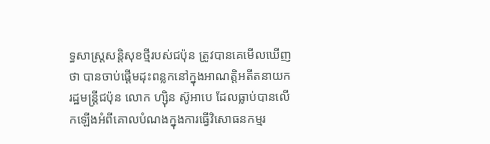ទ្ធសាស្ត្រសន្តិសុខថ្មីរបស់ជប៉ុន ត្រូវបានគេមើលឃើញថា បានចាប់ផ្ដើមដុះពន្លកនៅក្នុងអាណត្តិអតីតនាយករដ្ឋមន្ត្រីជប៉ុន លោក ហ្ស៊ិន ស៊ូអាបេ ដែលធ្លាប់បានលើកឡើងអំពីគោលបំណងក្នុងការធ្វើវិសោធនកម្មរ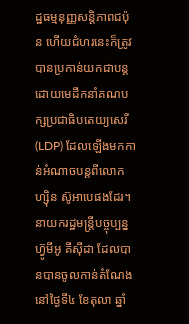ដ្ឋធម្មនុញ្ញសន្តិភាពជប៉ុន ហើយជំហរនេះក៏ត្រូវបានប្រកាន់យកជាបន្តដោយមេដឹកនាំគណបក្សប្រជាធិបតេយ្យសេរី (LDP) ដែលឡើងមកកាន់អំណាចបន្តពីលោក ហ្ស៊ិន ស៊ូអាបេផងដែរ។ នាយករដ្ឋមន្ត្រីបច្ចុប្បន្ន ហ៊្វូមីអូ គីស៊ីដា ដែលបានបានចូលកាន់តំណែងនៅថ្ងៃទី៤ ខែតុលា ឆ្នាំ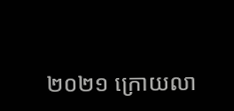២០២១ ក្រោយលា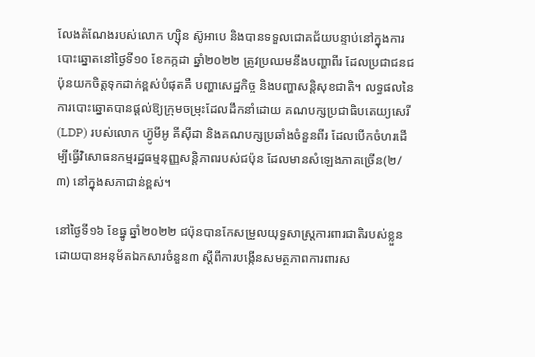លែងតំណែងរបស់លោក ហ្ស៊ិន ស៊ូអាបេ និងបានទទួលជោគជ័យបន្ទាប់នៅក្នុងការបោះឆ្នោតនៅថ្ងៃទី១០ ខែកក្កដា ឆ្នាំ២០២២ ត្រូវប្រឈមនឹងបញ្ហាពីរ ដែលប្រជាជនជប៉ុនយកចិត្តទុកដាក់ខ្ពស់បំផុតគឺ បញ្ហាសេដ្ឋកិច្ច និងបញ្ហាសន្តិសុខជាតិ។ លទ្ធផលនៃការបោះឆ្នោតបានផ្តល់ឱ្យក្រុមចម្រុះដែលដឹកនាំដោយ គណបក្សប្រជាធិបតេយ្យសេរី (LDP) របស់លោក ហ្វ៊ូមីអូ គីស៊ីដា និងគណបក្សប្រឆាំងចំនួនពីរ ដែលបើកចំហរដើម្បីធ្វើវិសោធនកម្មរដ្ឋធម្មនុញ្ញសន្តិភាពរបស់ជប៉ុន ដែលមានសំឡេងភាគច្រើន(២/៣) នៅក្នុងសភាជាន់ខ្ពស់។

នៅថ្ងៃទី១៦ ខែធ្នូ ឆ្នាំ២០២២ ជប៉ុនបានកែសម្រួលយុទ្ធសាស្រ្តការពារជាតិរបស់ខ្លួន ដោយបានអនុម័តឯកសារចំនួន៣ ស្តីពីការបង្កើនសមត្ថភាពការពារស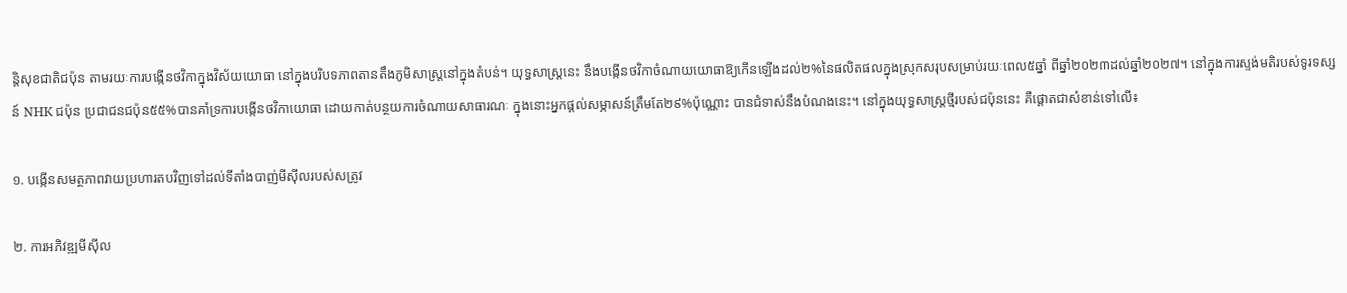ន្តិសុខជាតិជប៉ុន តាមរយៈការបង្កើនថវិកាក្នុងវិស័យយោធា នៅក្នុងបរិបទភាពតានតឹងភូមិសាស្រ្តនៅក្នុងតំបន់។ យុទ្ធសាស្ត្រនេះ នឹងបង្កើនថវិកាចំណាយយោធាឱ្យកើនឡើងដល់២%នៃផលិតផលក្នុងស្រុកសរុបសម្រាប់រយៈពេល៥ឆ្នាំ ពីឆ្នាំ២០២៣ដល់ឆ្នាំ២០២៧។ នៅក្នុងការស្ទង់មតិរបស់ទូរទស្សន៍ NHK ជប៉ុន ប្រជាជនជប៉ុន៥៥%បានគាំទ្រការបង្កើនថវិកាយោធា ដោយកាត់បន្ថយការចំណាយសាធារណៈ ក្នុងនោះអ្នកផ្ដល់សម្ភាសន៍ត្រឹមតែ២៩%ប៉ុណ្ណោះ បានជំទាស់នឹងបំណងនេះ។ នៅក្នុងយុទ្ធសាស្ត្រថ្មីរបស់ជប៉ុននេះ គឺផ្ដោតជាសំខាន់ទៅលើ៖

១. បង្កើនសមត្ថភាពវាយប្រហារតបវិញទៅដល់ទីតាំងបាញ់មីស៊ីលរបស់សត្រូវ

២. ការអភិវឌ្ឍមីស៊ីល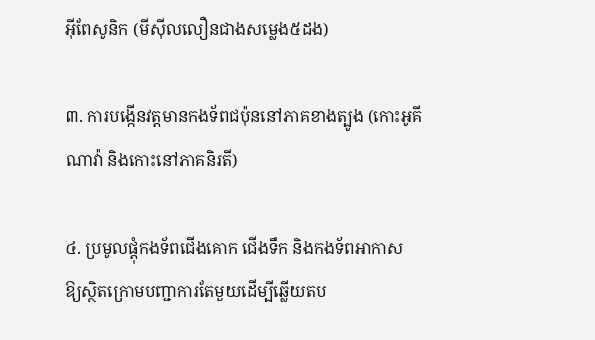អ៊ីពែសូនិក (មីស៊ីលលឿនជាងសម្លេង៥ដង)

៣. ការបង្កើនវត្តមានកងទ័ពជប៉ុននៅភាគខាងត្បូង (កោះអូគីណាវ៉ា និងកោះនៅភាគនិរតី)

៤. ប្រមូលផ្ដុំកងទ័ពជើងគោក ជើងទឹក និងកងទ័ពអាកាស ឱ្យស្ថិតក្រោមបញ្ជាការតែមួយដើម្បីឆ្លើយតប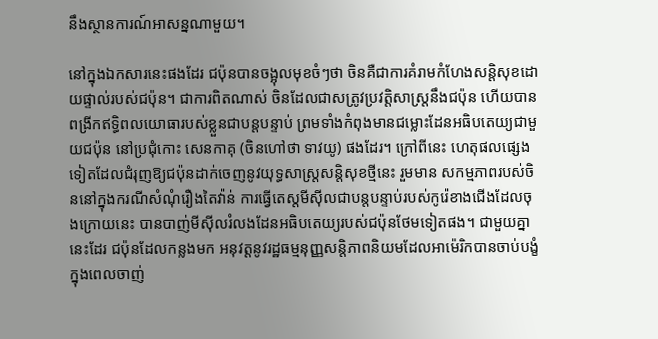នឹងស្ថានការណ៍អាសន្នណាមួយ។

នៅក្នុងឯកសារនេះផងដែរ ជប៉ុនបានចង្អុលមុខចំៗថា ចិនគឺជាការគំរាមកំហែងសន្តិសុខដោយផ្ទាល់របស់ជប៉ុន។ ជាការពិតណាស់ ចិនដែលជាសត្រូវប្រវត្តិសាស្ត្រនឹងជប៉ុន ហើយបានពង្រីកឥទ្ធិពលយោធារបស់ខ្លួនជាបន្តបន្ទាប់ ព្រមទាំងកំពុងមានជម្លោះដែនអធិបតេយ្យជាមួយជប៉ុន នៅប្រជុំកោះ សេនកាគុ (ចិនហៅថា ទាវយូ) ផងដែរ។ ក្រៅពីនេះ ហេតុផលផ្សេងទៀតដែលជំរុញឱ្យជប៉ុនដាក់ចេញនូវយុទ្ធសាស្ត្រសន្តិសុខថ្មីនេះ រួមមាន សកម្មភាពរបស់ចិននៅក្នុងករណីសំណុំរឿងតៃវ៉ាន់ ការធ្វើតេស្តមីស៊ីលជាបន្តបន្ទាប់របស់កូរ៉េខាងជើងដែលចុងក្រោយនេះ បានបាញ់មីស៊ីលរំលងដែនអធិបតេយ្យរបស់ជប៉ុនថែមទៀតផង។ ជាមួយគ្នានេះដែរ ជប៉ុនដែលកន្លងមក អនុវត្តនូវរដ្ឋធម្មនុញ្ញសន្តិភាពនិយមដែលអាម៉េរិកបានចាប់បង្ខំក្នុងពេលចាញ់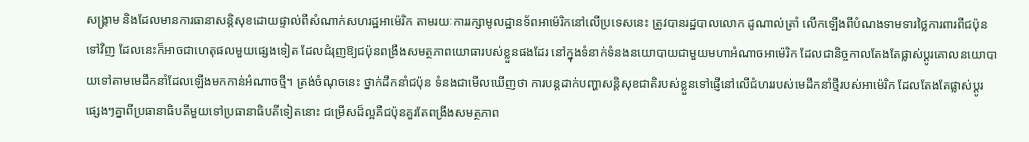សង្គ្រាម និងដែលមានការធានាសន្តិសុខដោយផ្ទាល់ពីសំណាក់សហរដ្ឋអាម៉េរិក តាមរយៈការរក្សាមូលដ្ឋានទ័ពអាម៉េរិកនៅលើប្រទេសនេះ ត្រូវបានរដ្ឋបាលលោក ដូណាល់ត្រាំ លើកឡើងពីបំណងទាមទារថ្លៃការពារពីជប៉ុនទៅវិញ ដែលនេះក៏អាចជាហេតុផលមួយផ្សេងទៀត ដែលជំរុញឱ្យជប៉ុនពង្រឹងសមត្ថភាពយោធារបស់ខ្លួនផងដែរ នៅក្នុងទំនាក់ទំនងនយោបាយជាមួយមហាអំណាចអាម៉េរិក ដែលជានិច្ចកាលតែងតែផ្លាស់ប្ដូរគោលនយោបាយទៅតាមមេដឹកនាំដែលឡើងមកកាន់អំណាចថ្មី។ ត្រង់ចំណុចនេះ ថ្នាក់ដឹកនាំជប៉ុន ទំនងជាមើលឃើញថា ការបន្តដាក់បញ្ហាសន្តិសុខជាតិរបស់ខ្លួនទៅផ្ញើនៅលើជំហររបស់មេដឹកនាំថ្មីរបស់អាម៉េរិក ដែលតែងតែផ្លាស់ប្ដូរផ្សេងៗគ្នាពីប្រធានាធិបតីមួយទៅប្រធានាធិបតីទៀតនោះ ជម្រើសដ៏ល្អគឺជប៉ុនគួរតែពង្រឹងសមត្ថភាព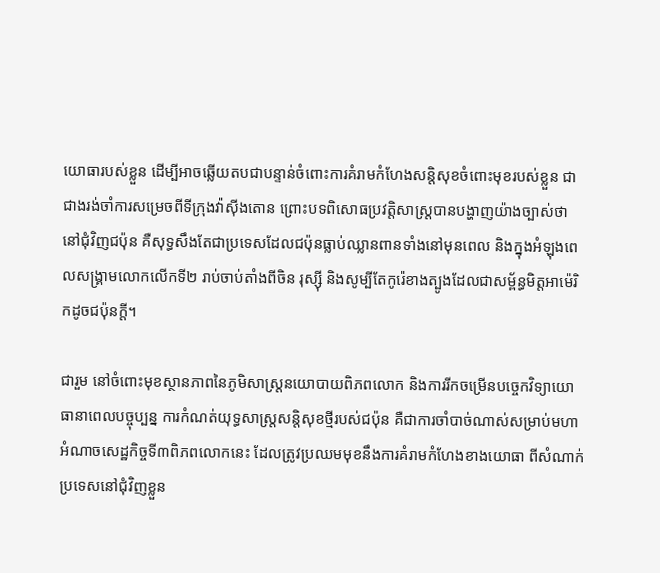យោធារបស់ខ្លួន ដើម្បីអាចឆ្លើយតបជាបន្ទាន់ចំពោះការគំរាមកំហែងសន្តិសុខចំពោះមុខរបស់ខ្លួន ជាជាងរង់ចាំការសម្រេចពីទីក្រុងវ៉ាស៊ីងតោន ព្រោះបទពិសោធប្រវត្តិសាស្ត្របានបង្ហាញយ៉ាងច្បាស់ថា នៅជុំវិញជប៉ុន គឺសុទ្ធសឹងតែជាប្រទេសដែលជប៉ុនធ្លាប់ឈ្លានពានទាំងនៅមុនពេល និងក្នុងអំឡុងពេលសង្គ្រាមលោកលើកទី២ រាប់ចាប់តាំងពីចិន រុស្ស៊ី និងសូម្បីតែកូរ៉េខាងត្បូងដែលជាសម្ព័ន្ធមិត្តអាម៉េរិកដូចជប៉ុនក្ដី។

ជារួម នៅចំពោះមុខស្ថានភាពនៃភូមិសាស្ត្រនយោបាយពិភពលោក និងការរីកចម្រើនបច្ចេកវិទ្យាយោធានាពេលបច្ចុប្បន្ន ការកំណត់យុទ្ធសាស្ត្រសន្តិសុខថ្មីរបស់ជប៉ុន គឺជាការចាំបាច់ណាស់សម្រាប់មហាអំណាចសេដ្ឋកិច្ចទី៣ពិភពលោកនេះ ដែលត្រូវប្រឈមមុខនឹងការគំរាមកំហែងខាងយោធា ពីសំណាក់ប្រទេសនៅជុំវិញខ្លួន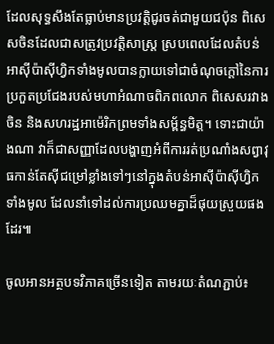ដែលសុទ្ធសឹងតែធ្លាប់មានប្រវត្តិជូរចត់ជាមួយជប៉ុន ពិសេសចិនដែលជាសត្រូវប្រវត្តិសាស្ត្រ ស្របពេលដែលតំបន់អាស៊ីប៉ាស៊ីហ្វិកទាំងមូលបានក្លាយទៅជាចំណុចក្ដៅនៃការប្រកួតប្រជែងរបស់មហាអំណាចពិភពលោក ពិសេសរវាងចិន និងសហរដ្ឋអាម៉េរិកព្រមទាំងសម្ព័ន្ធមិត្ត។ ទោះជាយ៉ាងណា វាក៏ជាសញ្ញាដែលបង្ហាញអំពីការរត់ប្រណាំងសព្វាវុធកាន់តែស៊ីជម្រៅខ្លាំងទៅៗនៅក្នុងតំបន់អាស៊ីប៉ាស៊ីហ្វិកទាំងមូល ដែលនាំទៅដល់ការប្រឈមគ្នាដ៏ផុយស្រួយផងដែរ៕

ចូលអានអត្ថបទវិភាគច្រើនទៀត តាមរយៈតំណភ្ជាប់៖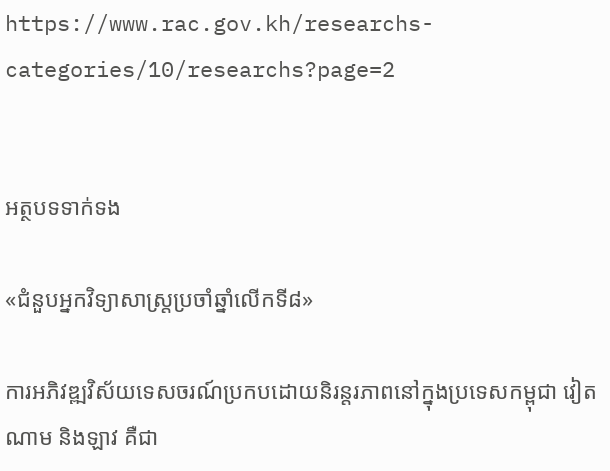https://www.rac.gov.kh/researchs-categories/10/researchs?page=2


អត្ថបទទាក់ទង

«ជំនួបអ្នកវិទ្យាសាស្ត្រប្រចាំឆ្នាំលើកទី៨»

ការអភិវឌ្ឍវិស័យទេសចរណ៍ប្រកបដោយនិរន្តរភាពនៅក្នុងប្រទេសកម្ពុជា វៀតណាម និងឡាវ គឺជា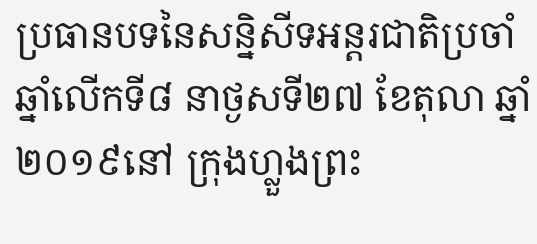ប្រធានបទនៃសន្និសីទអន្តរជាតិប្រចាំឆ្នាំលើកទី៨ នាថ្ងសទី២៧ ខែតុលា ឆ្នាំ២០១៩នៅ ក្រុងហ្លួងព្រះ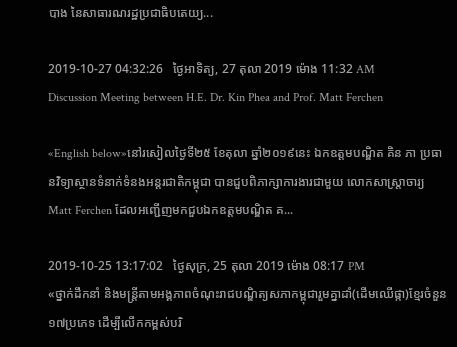បាង នៃសាធារណរដ្ឋប្រជាធិបតេយ្យ...

2019-10-27 04:32:26   ថ្ងៃអាទិត្យ, 27 តុលា 2019 ម៉ោង 11:32 AM
Discussion Meeting between H.E. Dr. Kin Phea and Prof. Matt Ferchen

«English below»នៅរសៀលថ្ងៃទី២៥ ខែតុលា ឆ្នាំ២០១៩នេះ ឯកឧត្តមបណ្ឌិត គិន ភា ប្រធានវិទ្យាស្ថានទំនាក់ទំនងអន្តរជាតិកម្ពុជា បានជួបពិភាក្សាការងារជាមួយ លោកសាស្ត្រាចារ្យ Matt Ferchen ដែលអញ្ជើញមកជួបឯកឧត្តមបណ្ឌិត គ...

2019-10-25 13:17:02   ថ្ងៃសុក្រ, 25 តុលា 2019 ម៉ោង 08:17 PM
«ថ្នាក់ដឹកនាំ និងមន្ត្រីតាមអង្គភាពចំណុះរាជបណ្ឌិត្យសភាកម្ពុជារួមគ្នាដាំ(ដើមឈើផ្កា)ខ្មែរចំនួន ១៧ប្រភេទ ដើម្បីលើកកម្ពស់បរិ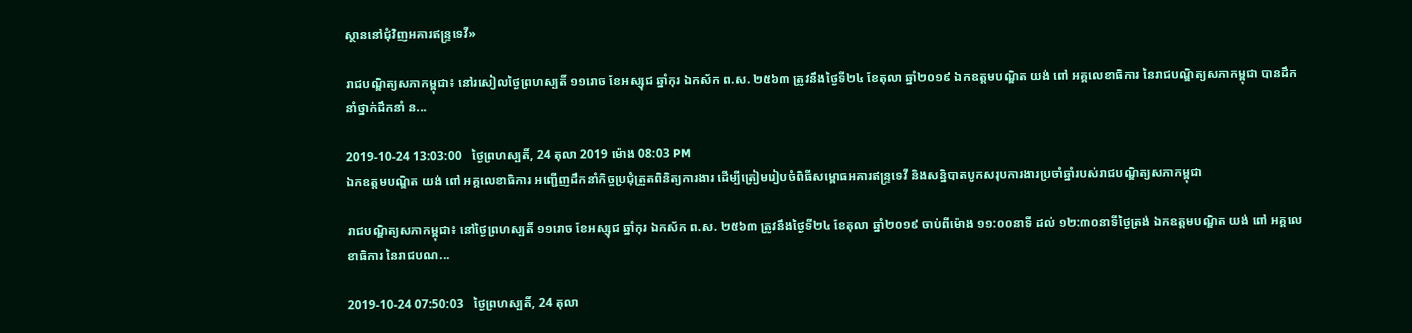ស្ថាននៅជុំវិញអគារឥន្ទ្រទេវី»

រាជបណ្ឌិត្យសភាកម្ពុជា៖ នៅរសៀលថ្ងៃព្រហស្បតិ៍ ១១រោច ខែអស្សុជ ឆ្នាំកុរ ឯកស័ក ព.ស. ២៥៦៣ ត្រូវនឹងថ្ងៃទី២៤ ខែតុលា ឆ្នាំ២០១៩ ឯកឧត្តមបណ្ឌិត យង់ ពៅ អគ្គលេខាធិការ នៃរាជបណ្ឌិត្យសភាកម្ពុជា បានដឹកនាំថ្នាក់ដឹកនាំ ន...

2019-10-24 13:03:00   ថ្ងៃព្រហស្បតិ៍, 24 តុលា 2019 ម៉ោង 08:03 PM
ឯកឧត្តមបណ្ឌិត យង់ ពៅ អគ្គលេខាធិការ អញ្ជើញដឹកនាំកិច្ចប្រជុំត្រួតពិនិត្យការងារ ដើម្បីត្រៀមរៀបចំពិធីសម្ពោធអគារឥន្ទ្រទេវី និងសនិ្នបាតបូកសរុបការងារប្រចាំឆ្នាំរបស់រាជបណ្ឌិត្យសភាកម្ពុជា

រាជបណ្ឌិត្យសភាកម្ពុជា៖ នៅថ្ងៃព្រហស្បតិ៍ ១១រោច ខែអស្សុជ ឆ្នាំកុរ ឯកស័ក ព.ស. ២៥៦៣ ត្រូវនឹងថ្ងៃទី២៤ ខែតុលា ឆ្នាំ២០១៩ ចាប់ពីម៉ោង ១១:០០នាទី ដល់ ១២:៣០នាទីថ្ងៃត្រង់ ឯកឧត្តមបណ្ឌិត យង់ ពៅ អគ្គលេខាធិការ នៃរាជបណ...

2019-10-24 07:50:03   ថ្ងៃព្រហស្បតិ៍, 24 តុលា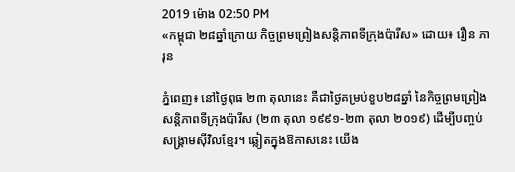2019 ម៉ោង 02:50 PM
«កម្ពុជា ២៨ឆ្នាំក្រោយ កិច្ចព្រមព្រៀងសន្តិភាពទីក្រុងប៉ារីស» ដោយ៖ រឿន ភារុន

ភ្នំពេញ៖ នៅថ្ងៃពុធ ២៣ តុលានេះ គឺជាថ្ងៃគម្រប់ខួប២៨ឆ្នាំ នៃកិច្ចព្រមព្រៀងសន្តិភាពទីក្រុងប៉ារីស (២៣ តុលា ១៩៩១-២៣ តុលា ២០១៩) ដើម្បីបញ្ចប់សង្រ្គាមស៊ីវិលខ្មែរ។ ឆ្លៀតក្នុងឱកាសនេះ យើង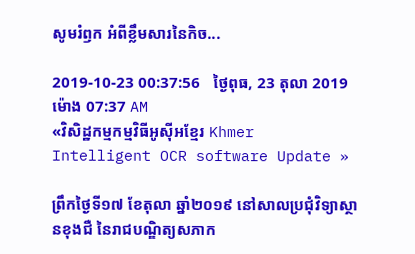សូមរំឭក អំពីខ្លឹមសារនៃកិច...

2019-10-23 00:37:56   ថ្ងៃពុធ, 23 តុលា 2019 ម៉ោង 07:37 AM
«វិសិដ្ឋកម្មកម្មវិធីអូស៊ីអខ្មែរ Khmer Intelligent OCR software Update »

ព្រឹកថ្ងៃទី១៧ ខែតុលា ឆ្នាំ២០១៩ នៅសាលប្រជុំវិទ្យាស្ថានខុងជឺ នៃរាជបណ្ឌិត្យសភាក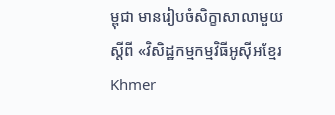ម្ពុជា មានរៀបចំសិក្ខាសាលាមួយស្តីពី «វិសិដ្ឋកម្មកម្មវិធីអូស៊ីអខ្មែរ Khmer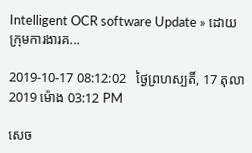Intelligent OCR software Update » ដោយ ក្រុមការងារគ...

2019-10-17 08:12:02   ថ្ងៃព្រហស្បតិ៍, 17 តុលា 2019 ម៉ោង 03:12 PM

សេច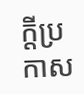ក្តីប្រកាស